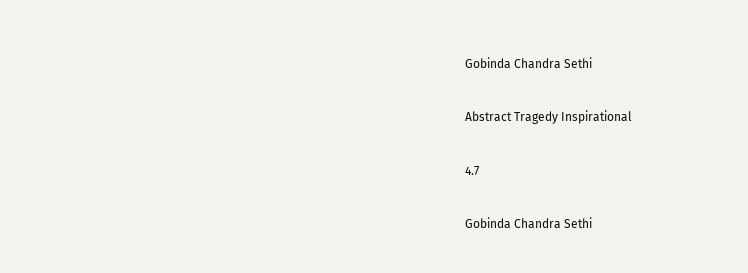Gobinda Chandra Sethi

Abstract Tragedy Inspirational

4.7

Gobinda Chandra Sethi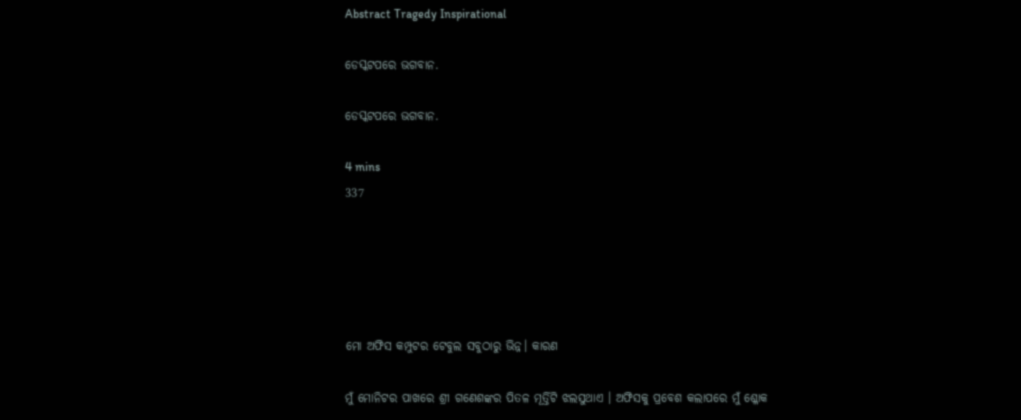Abstract Tragedy Inspirational

ଡେସ୍କଟପରେ ଭଗବାନ.

ଡେସ୍କଟପରେ ଭଗବାନ.

4 mins
337





ମୋ ଅଫିସ କମ୍ପୁଟର ଟେବୁଲ ସବୁଠାରୁ ଭିନ୍ନ। କାରଣ

ମୁଁ ମୋନିଟର ପାଖରେ ଶ୍ରୀ ଗଣେଶଙ୍କର ପିତଳ ମୂର୍ତ୍ତିଟି ଝଲସୁଥାଏ । ଅଫିସକୁ ପ୍ରବେଶ କଲାପରେ ମୁଁ ଶ୍ଳୋକ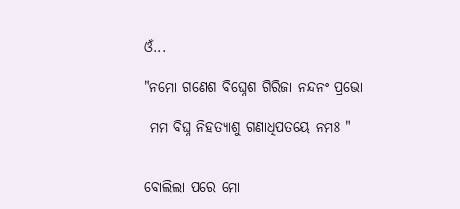ଓଁ...

"ନମୋ ଗଣେଶ ବିଘ୍ନେଶ ଗିରିଜା ନନ୍ଦନଂ ପ୍ରଭୋ

 ମମ ବିଘ୍ନ ନିହତ୍ୟାଶୁ ଗଣାଧିପତୟେ ନମଃ "


ବୋଲିଲା ପରେ ମୋ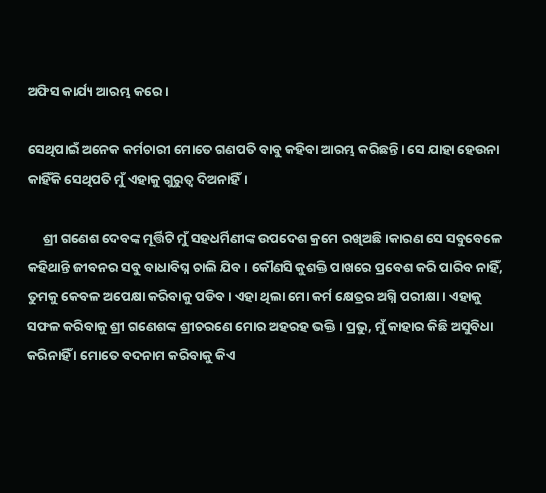ଅଫିସ କାର୍ଯ୍ୟ ଆରମ୍ଭ କରେ।

ସେଥିପାଇଁ ଅନେକ କର୍ମଚାରୀ ମୋତେ ଗଣପତି ବାବୁ କହିବା ଆରମ୍ଭ କରିଛନ୍ତି। ସେ ଯାହା ହେଉନା କାହିଁକି ସେଥିପତି ମୁଁ ଏହାକୁ ଗୁରୁତ୍ୱ ଦିଅନାହିଁ।

     ଶ୍ରୀ ଗଣେଶ ଦେବଙ୍କ ମୂର୍ତ୍ତିଟି ମୁଁ ସହଧର୍ମିଣୀଙ୍କ ଉପଦେଶ କ୍ରମେ ରଖିଅଛି।କାରଣ ସେ ସବୁବେଳେ କହିଥାନ୍ତି ଜୀବନର ସବୁ ବାଧାବିଘ୍ନ ଚାଲି ଯିବ। କୌଣସି କୁଶକ୍ତି ପାଖରେ ପ୍ରବେଶ କରି ପାରିବ ନାହିଁ, ତୁମକୁ କେବଳ ଅପେକ୍ଷା କରିବାକୁ ପଡିବ। ଏହା ଥିଲା ମୋ କର୍ମ କ୍ଷେତ୍ରର ଅଗ୍ନି ପରୀକ୍ଷା । ଏହାକୁ ସଫଳ କରିବାକୁ ଶ୍ରୀ ଗଣେଶଙ୍କ ଶ୍ରୀଚରଣେ ମୋର ଅହରହ ଭକ୍ତି । ପ୍ରଭୁ, ମୁଁ କାହାର କିଛି ଅସୁବିଧା କରିନାହିଁ । ମୋତେ ବଦନାମ କରିବାକୁ କିଏ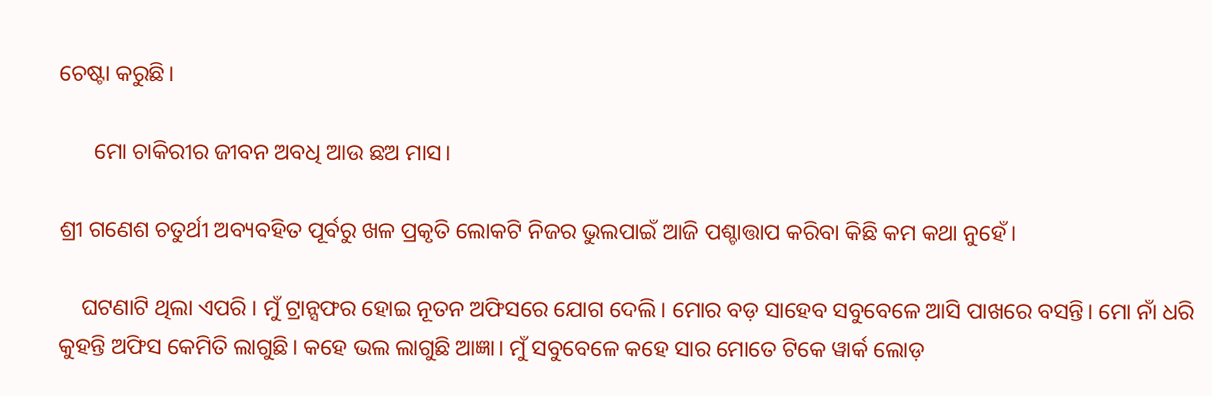ଚେଷ୍ଟା କରୁଛି।

      ମୋ ଚାକିରୀର ଜୀବନ ଅବଧି ଆଉ ଛଅ ମାସ।

ଶ୍ରୀ ଗଣେଶ ଚତୁର୍ଥୀ ଅବ୍ୟବହିତ ପୂର୍ବରୁ ଖଳ ପ୍ରକୃତି ଲୋକଟି ନିଜର ଭୁଲପାଇଁ ଆଜି ପଶ୍ଚାତ୍ତାପ କରିବା କିଛି କମ କଥା ନୁହେଁ।

    ଘଟଣାଟି ଥିଲା ଏପରି । ମୁଁ ଟ୍ରାନ୍ସଫର ହୋଇ ନୂତନ ଅଫିସରେ ଯୋଗ ଦେଲି। ମୋର ବଡ଼ ସାହେବ ସବୁବେଳେ ଆସି ପାଖରେ ବସନ୍ତି। ମୋ ନାଁ ଧରି କୁହନ୍ତି ଅଫିସ କେମିତି ଲାଗୁଛି। କହେ ଭଲ ଲାଗୁଛି ଆଜ୍ଞା। ମୁଁ ସବୁବେଳେ କହେ ସାର ମୋତେ ଟିକେ ୱାର୍କ ଲୋଡ଼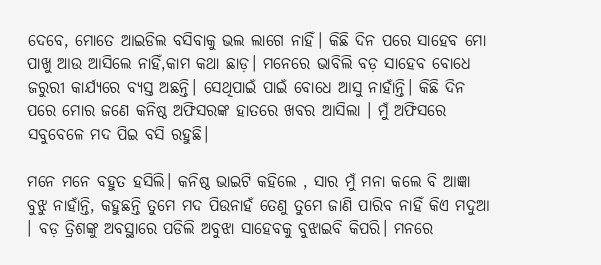ଦେବେ, ମୋତେ ଆଇଡିଲ ବସିବାକୁ ଭଲ ଲାଗେ ନାହିଁ। କିଛି ଦିନ ପରେ ସାହେବ ମୋ ପାଖୁ ଆଉ ଆସିଲେ ନାହିଁ,କାମ କଥା ଛାଡ଼। ମନେରେ ଭାବିଲି ବଡ଼ ସାହେବ ବୋଧେ ଜରୁରୀ କାର୍ଯ୍ୟରେ ବ୍ୟସ୍ତ ଅଛନ୍ତି। ସେଥିପାଇଁ ପାଇଁ ବୋଧେ ଆସୁ ନାହାଁନ୍ତି। କିଛି ଦିନ ପରେ ମୋର ଜଣେ କନିଷ୍ଠ ଅଫିସରଙ୍କ ହାତରେ ଖବର ଆସିଲା । ମୁଁ ଅଫିସରେ ସବୁବେଳେ ମଦ ପିଇ ବସି ରହୁଛି।

ମନେ ମନେ ବହୁତ ହସିଲି। କନିଷ୍ଠ ଭାଇଟି କହିଲେ , ସାର ମୁଁ ମନା କଲେ ବି ଆଜ୍ଞା ବୁଝୁ ନାହାଁନ୍ତି, କହୁଛନ୍ତି ତୁମେ ମଦ ପିଉନାହଁ ତେଣୁ ତୁମେ ଜାଣି ପାରିବ ନାହିଁ କିଏ ମଦୁଆ । ବଡ଼ ତ୍ରିଶଙ୍କୁ ଅବସ୍ଥାରେ ପଡିଲି ଅବୁଝା ସାହେବକୁ ବୁଝାଇବି କିପରି। ମନରେ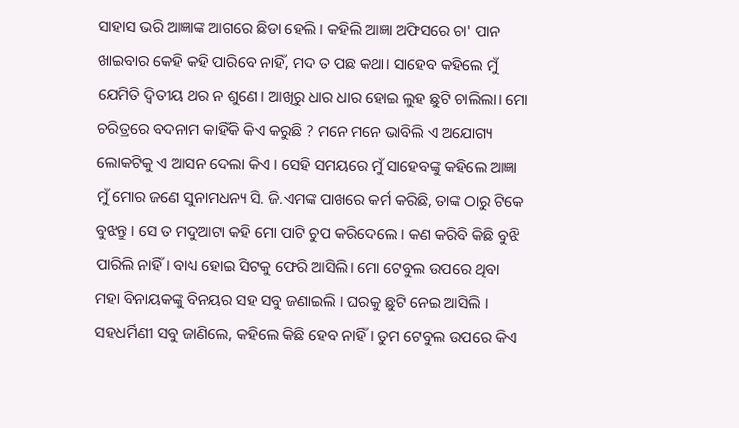ସାହାସ ଭରି ଆଜ୍ଞାଙ୍କ ଆଗରେ ଛିଡା ହେଲି । କହିଲି ଆଜ୍ଞା ଅଫିସରେ ଚା' ପାନ ଖାଇବାର କେହି କହି ପାରିବେ ନାହିଁ, ମଦ ତ ପଛ କଥା। ସାହେବ କହିଲେ ମୁଁ ଯେମିତି ଦ୍ୱିତୀୟ ଥର ନ ଶୁଣେ। ଆଖିରୁ ଧାର ଧାର ହୋଇ ଲୁହ ଛୁଟି ଚାଲିଲା। ମୋ ଚରିତ୍ରରେ ବଦନାମ କାହିଁକି କିଏ କରୁଛି ? ମନେ ମନେ ଭାବିଲି ଏ ଅଯୋଗ୍ୟ ଲୋକଟିକୁ ଏ ଆସନ ଦେଲା କିଏ । ସେହି ସମୟରେ ମୁଁ ସାହେବଙ୍କୁ କହିଲେ ଆଜ୍ଞା ମୁଁ ମୋର ଜଣେ ସୁନାମଧନ୍ୟ ସି. ଜି.ଏମଙ୍କ ପାଖରେ କର୍ମ କରିଛି, ତାଙ୍କ ଠାରୁ ଟିକେ ବୁଝନ୍ତୁ । ସେ ତ ମଦୁଆଟା କହି ମୋ ପାଟି ଚୁପ କରିଦେଲେ । କଣ କରିବି କିଛି ବୁଝି ପାରିଲି ନାହିଁ। ବାଧ୍ୟ ହୋଇ ସିଟକୁ ଫେରି ଆସିଲି। ମୋ ଟେବୁଲ ଉପରେ ଥିବା ମହା ବିନାୟକଙ୍କୁ ବିନୟର ସହ ସବୁ ଜଣାଇଲି । ଘରକୁ ଛୁଟି ନେଇ ଆସିଲି । ସହଧର୍ମିଣୀ ସବୁ ଜାଣିଲେ, କହିଲେ କିଛି ହେବ ନାହିଁ। ତୁମ ଟେବୁଲ ଉପରେ କିଏ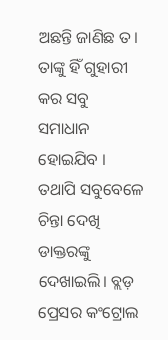ଅଛନ୍ତି ଜାଣିଛ ତ। ତାଙ୍କୁ ହିଁ ଗୁହାରୀ କର ସବୁ ସମାଧାନ ହୋଇଯିବ । ତଥାପି ସବୁବେଳେ ଚିନ୍ତା ଦେଖି ଡାକ୍ତରଙ୍କୁ ଦେଖାଇଲି। ବ୍ଲଡ଼ ପ୍ରେସର କଂଟ୍ରୋଲ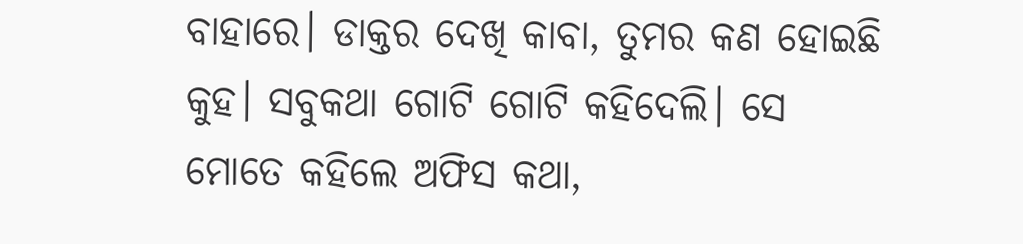ବାହାରେ। ଡାକ୍ତର ଦେଖି କାବା, ତୁମର କଣ ହୋଇଛି କୁହ। ସବୁକଥା ଗୋଟି ଗୋଟି କହିଦେଲି। ସେ ମୋତେ କହିଲେ ଅଫିସ କଥା,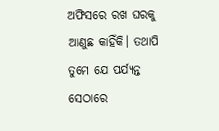ଅଫିସରେ ରଖ ଘରକୁ ଆଣୁଛ କାହିଁକି। ତଥାପି ତୁମେ ଯେ ପର୍ଯ୍ୟନ୍ତ ସେଠାରେ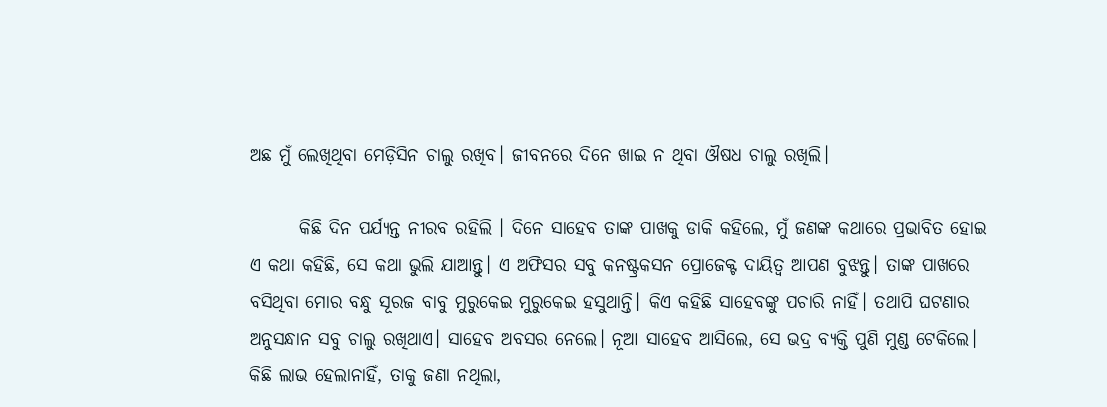ଅଛ ମୁଁ ଲେଖିଥିବା ମେଡ଼ିସିନ ଚାଲୁ ରଖିବ। ଜୀବନରେ ଦିନେ ଖାଇ ନ ଥିବା ଔଷଧ ଚାଲୁ ରଖିଲି।

       କିଛି ଦିନ ପର୍ଯ୍ୟନ୍ତ ନୀରବ ରହିଲି । ଦିନେ ସାହେବ ତାଙ୍କ ପାଖକୁ ଡାକି କହିଲେ, ମୁଁ ଜଣଙ୍କ କଥାରେ ପ୍ରଭାବିତ ହୋଇ ଏ କଥା କହିଛି, ସେ କଥା ଭୁଲି ଯାଆନ୍ତୁ। ଏ ଅଫିସର ସବୁ କନଷ୍ଟ୍ରକସନ ପ୍ରୋଜେକ୍ଟ ଦାୟିତ୍ୱ ଆପଣ ବୁଝନ୍ତୁ। ତାଙ୍କ ପାଖରେ ବସିଥିବା ମୋର ବନ୍ଧୁ ସୂରଜ ବାବୁ ମୁରୁକେଇ ମୁରୁକେଇ ହସୁଥାନ୍ତି। କିଏ କହିଛି ସାହେବଙ୍କୁ ପଚାରି ନାହିଁ। ତଥାପି ଘଟଣାର ଅନୁସନ୍ଧାନ ସବୁ ଚାଲୁ ରଖିଥାଏ। ସାହେବ ଅବସର ନେଲେ। ନୂଆ ସାହେବ ଆସିଲେ, ସେ ଭଦ୍ର ବ୍ୟକ୍ତି ପୁଣି ମୁଣ୍ଡ ଟେକିଲେ। କିଛି ଲାଭ ହେଲାନାହିଁ, ତାକୁ ଜଣା ନଥିଲା,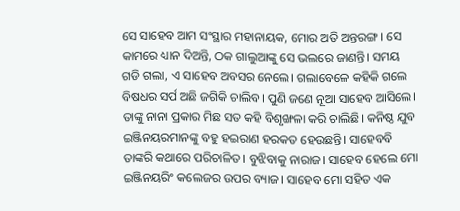ସେ ସାହେବ ଆମ ସଂସ୍ଥାର ମହାନାୟକ, ମୋର ଅତି ଅନ୍ତରଙ୍ଗ। ସେ କାମରେ ଧ୍ୟାନ ଦିଅନ୍ତି, ଠକ ଗାଲୁଆଙ୍କୁ ସେ ଭଲରେ ଜାଣନ୍ତି। ସମୟ ଗଡି ଗଲା, ଏ ସାହେବ ଅବସର ନେଲେ। ଗଲାବେଳେ କହିକି ଗଲେ ବିଷଧର ସର୍ପ ଅଛି ଜଗିକି ଚାଲିବ। ପୁଣି ଜଣେ ନୂଆ ସାହେବ ଆସିଲେ। ତାଙ୍କୁ ନାନା ପ୍ରକାର ମିଛ ସତ କହି ବିଶୃଙ୍ଖଳା କରି ଚାଲିଛି। କନିଷ୍ଠ ଯୁବ ଇଞ୍ଜିନୟରମାନଙ୍କୁ ବହୁ ହଇରାଣ ହରକତ ହେଉଛନ୍ତି। ସାହେବବି ତାଙ୍କରି କଥାରେ ପରିଚାଳିତ। ବୁଝିବାକୁ ନାରାଜ। ସାହେବ ହେଲେ ମୋ ଇଞ୍ଜିନୟରିଂ କଲେଜର ଉପର ବ୍ୟାଜ। ସାହେବ ମୋ ସହିତ ଏକ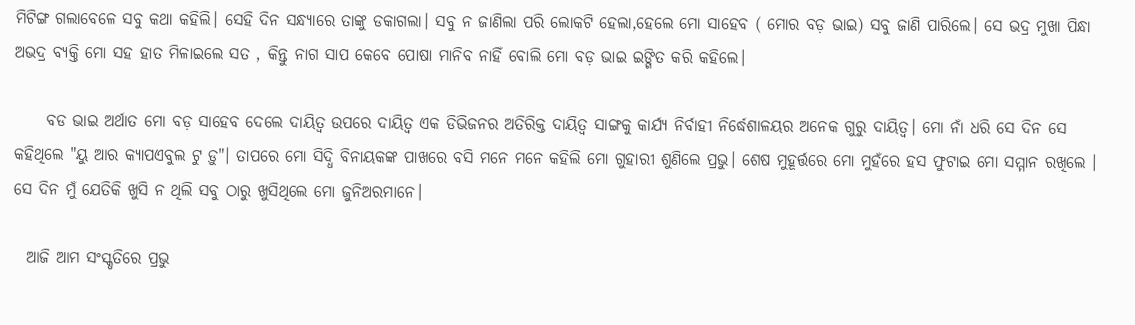ମିଟିଙ୍ଗ ଗଲାବେଳେ ସବୁ କଥା କହିଲି। ସେହି ଦିନ ସନ୍ଧ୍ୟାରେ ତାଙ୍କୁ ଡକାଗଲା। ସବୁ ନ ଜାଣିଲା ପରି ଲୋକଟି ହେଲା,ହେଲେ ମୋ ସାହେବ ( ମୋର ବଡ଼ ଭାଇ) ସବୁ ଜାଣି ପାରିଲେ। ସେ ଭଦ୍ର ମୁଖା ପିନ୍ଧା ଅଭଦ୍ର ବ୍ୟକ୍ତି ମୋ ସହ ହାତ ମିଳାଇଲେ ସତ , କିନ୍ତୁ ନାଗ ସାପ କେବେ ପୋଷା ମାନିବ ନାହିଁ ବୋଲି ମୋ ବଡ଼ ଭାଇ ଇଙ୍ଗିତ କରି କହିଲେ।

     ବଡ ଭାଇ ଅର୍ଥାତ ମୋ ବଡ଼ ସାହେବ ଦେଲେ ଦାୟିତ୍ୱ ଉପରେ ଦାୟିତ୍ୱ ଏକ ଡିଭିଜନର ଅତିରିକ୍ତ ଦାୟିତ୍ୱ ସାଙ୍ଗକୁ କାର୍ଯ୍ୟ ନିର୍ବାହୀ ନିର୍ଦ୍ଧେଶାଳୟର ଅନେକ ଗୁରୁ ଦାୟିତ୍ୱ। ମୋ ନାଁ ଧରି ସେ ଦିନ ସେ କହିଥିଲେ "ୟୁ ଆର କ୍ୟାପଏବୁଲ ଟୁ ଡ଼ୁ"। ତାପରେ ମୋ ସିଦ୍ଧି ବିନାୟକଙ୍କ ପାଖରେ ବସି ମନେ ମନେ କହିଲି ମୋ ଗୁହାରୀ ଶୁଣିଲେ ପ୍ରଭୁ। ଶେଷ ମୁହୂର୍ତ୍ତରେ ମୋ ମୁହଁରେ ହସ ଫୁଟାଇ ମୋ ସମ୍ମାନ ରଖିଲେ । ସେ ଦିନ ମୁଁ ଯେତିକି ଖୁସି ନ ଥିଲି ସବୁ ଠାରୁ ଖୁସିଥିଲେ ମୋ ଜୁନିଅରମାନେ।

  ଆଜି ଆମ ସଂସ୍କୃତିରେ ପ୍ରଭୁ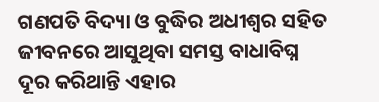ଗଣପତି ବିଦ୍ୟା ଓ ବୁଦ୍ଧିର ଅଧୀଶ୍ଵର ସହିତ ଜୀବନରେ ଆସୁଥିବା ସମସ୍ତ ବାଧାବିଘ୍ନ ଦୂର କରିଥାନ୍ତି ଏହାର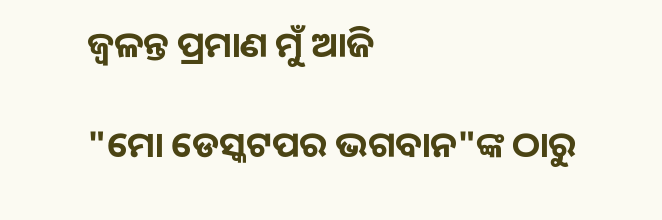ଜ୍ୱଳନ୍ତ ପ୍ରମାଣ ମୁଁ ଆଜି

"ମୋ ଡେସ୍କଟପର ଭଗବାନ"ଙ୍କ ଠାରୁ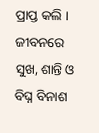ପ୍ରାପ୍ତ କଲି । ଜୀବନରେ ସୁଖ, ଶାନ୍ତି ଓ ବିଘ୍ନ ବିନାଶ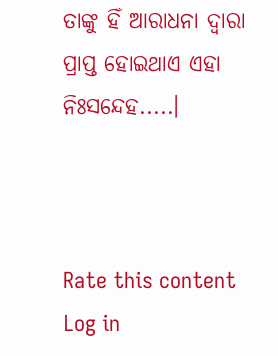ତାଙ୍କୁ ହିଁ ଆରାଧନା ଦ୍ୱାରା ପ୍ରାପ୍ତ ହୋଇଥାଏ ଏହା ନିଃସନ୍ଦେହ.....।



Rate this content
Log in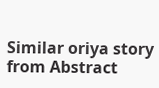Similar oriya story from Abstract